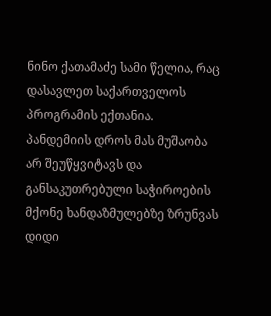ნინო ქათამაძე სამი წელია, რაც დასავლეთ საქართველოს პროგრამის ექთანია. პანდემიის დროს მას მუშაობა არ შეუწყვიტავს და განსაკუთრებული საჭიროების მქონე ხანდაზმულებზე ზრუნვას დიდი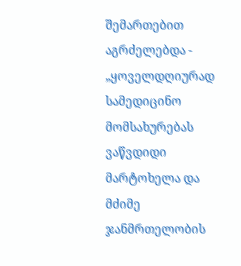შემართებით აგრძელებდა - „ყოველდღიურად სამედიცინო მომსახურებას ვაწვდიდი მარტოხელა და მძიმე ჯანმრთელობის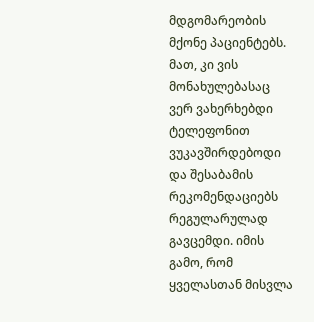მდგომარეობის მქონე პაციენტებს. მათ, კი ვის მონახულებასაც ვერ ვახერხებდი ტელეფონით ვუკავშირდებოდი და შესაბამის რეკომენდაციებს რეგულარულად გავცემდი. იმის გამო, რომ ყველასთან მისვლა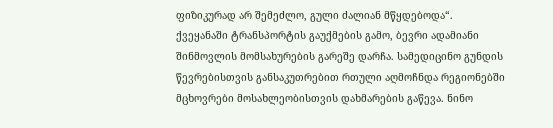ფიზიკურად არ შემეძლო, გული ძალიან მწყდებოდა“.
ქვეყანაში ტრანსპორტის გაუქმების გამო, ბევრი ადამიანი შინმოვლის მომსახურების გარეშე დარჩა. სამედიცინო გუნდის წევრებისთვის განსაკუთრებით რთული აღმოჩნდა რეგიონებში მცხოვრები მოსახლეობისთვის დახმარების გაწევა. ნინო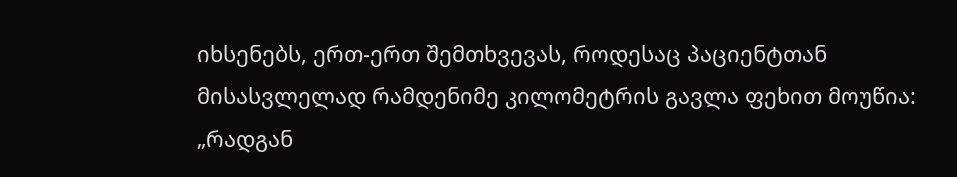იხსენებს, ერთ-ერთ შემთხვევას, როდესაც პაციენტთან მისასვლელად რამდენიმე კილომეტრის გავლა ფეხით მოუწია: „რადგან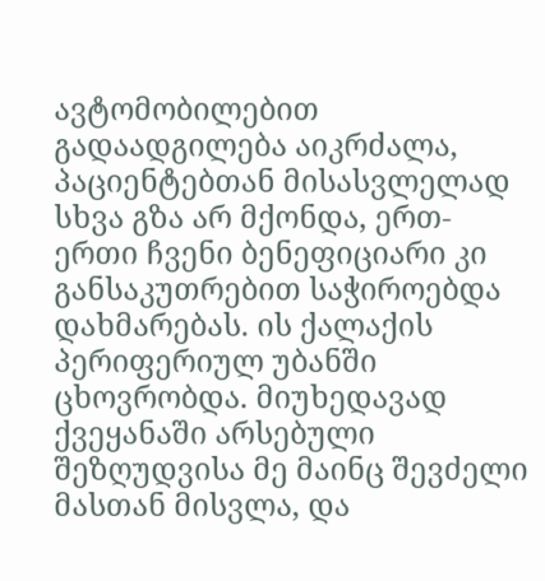ავტომობილებით გადაადგილება აიკრძალა, პაციენტებთან მისასვლელად სხვა გზა არ მქონდა, ერთ-ერთი ჩვენი ბენეფიციარი კი განსაკუთრებით საჭიროებდა დახმარებას. ის ქალაქის პერიფერიულ უბანში ცხოვრობდა. მიუხედავად ქვეყანაში არსებული შეზღუდვისა მე მაინც შევძელი მასთან მისვლა, და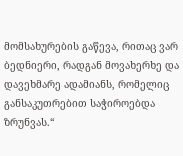მომსახურების გაწევა, რითაც ვარ ბედნიერი, რადგან მოვახერხე და დავეხმარე ადამიანს, რომელიც განსაკუთრებით საჭიროებდა ზრუნვას.“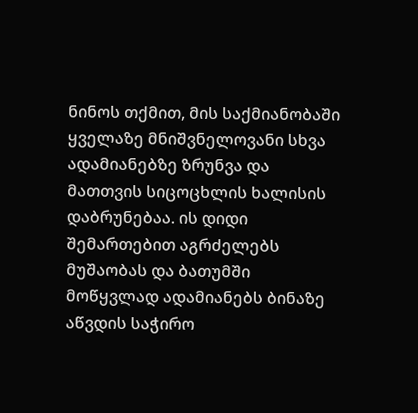ნინოს თქმით, მის საქმიანობაში ყველაზე მნიშვნელოვანი სხვა ადამიანებზე ზრუნვა და მათთვის სიცოცხლის ხალისის დაბრუნებაა. ის დიდი შემართებით აგრძელებს მუშაობას და ბათუმში მოწყვლად ადამიანებს ბინაზე აწვდის საჭირო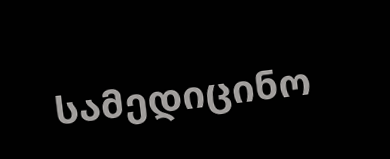სამედიცინო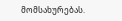მომსახურებას.